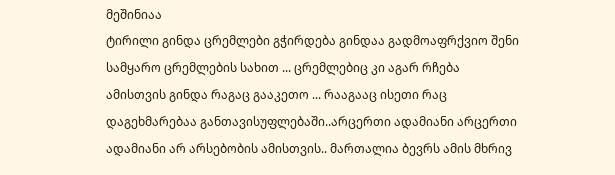მეშინიაა
ტირილი გინდა ცრემლები გჭირდება გინდაა გადმოაფრქვიო შენი სამყარო ცრემლების სახით ... ცრემლებიც კი აგარ რჩება ამისთვის გინდა რაგაც გააკეთო ... რააგააც ისეთი რაც დაგეხმარებაა განთავისუფლებაში..არცერთი ადამიანი არცერთი ადამიანი არ არსებობის ამისთვის.. მართალია ბევრს ამის მხრივ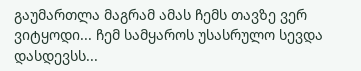გაუმართლა მაგრამ ამას ჩემს თავზე ვერ ვიტყოდი... ჩემ სამყაროს უსასრულო სევდა დასდევსს...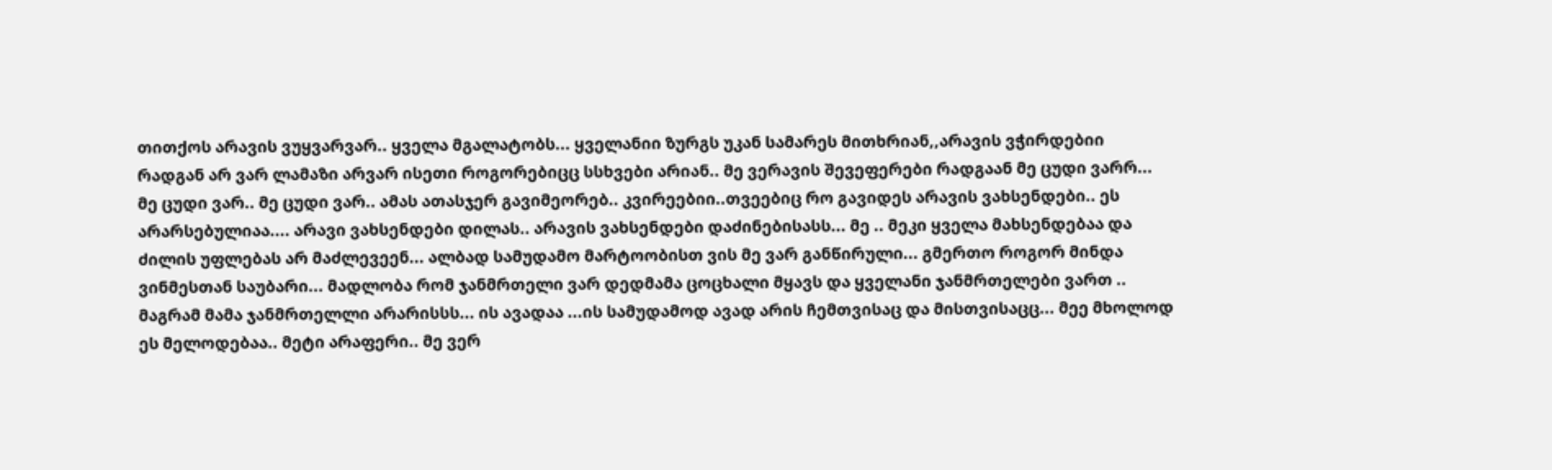თითქოს არავის ვუყვარვარ.. ყველა მგალატობს... ყველანიი ზურგს უკან სამარეს მითხრიან,,არავის ვჭირდებიი რადგან არ ვარ ლამაზი არვარ ისეთი როგორებიცც სსხვები არიან.. მე ვერავის შევეფერები რადგაან მე ცუდი ვარრ... მე ცუდი ვარ.. მე ცუდი ვარ.. ამას ათასჯერ გავიმეორებ.. კვირეებიი..თვეებიც რო გავიდეს არავის ვახსენდები.. ეს არარსებულიაა.... არავი ვახსენდები დილას.. არავის ვახსენდები დაძინებისასს... მე .. მეკი ყველა მახსენდებაა და ძილის უფლებას არ მაძლევეენ... ალბად სამუდამო მარტოობისთ ვის მე ვარ განწირული... გმერთო როგორ მინდა ვინმესთან საუბარი... მადლობა რომ ჯანმრთელი ვარ დედმამა ცოცხალი მყავს და ყველანი ჯანმრთელები ვართ .. მაგრამ მამა ჯანმრთელლი არარისსს... ის ავადაა ...ის სამუდამოდ ავად არის ჩემთვისაც და მისთვისაცც... მეე მხოლოდ ეს მელოდებაა.. მეტი არაფერი.. მე ვერ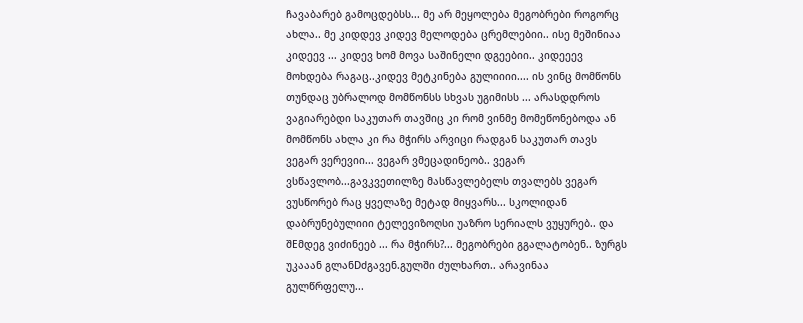ჩავაბარებ გამოცდებსს... მე არ მეყოლება მეგობრები როგორც ახლა.. მე კიდდევ კიდევ მელოდება ცრემლებიი.. ისე მეშინიაა კიდეევ ... კიდევ ხომ მოვა საშინელი დგეებიი.. კიდეეევ მოხდება რაგაც..კიდევ მეტკინება გულიიიი.... ის ვინც მომწონს თუნდაც უბრალოდ მომწონსს სხვას უგიმისს ... არასდდროს ვაგიარებდი საკუთარ თავშიც კი რომ ვინმე მომეწონებოდა ან მომწონს ახლა კი რა მჭირს არვიცი რადგან საკუთარ თავს ვეგარ ვერევიი... ვეგარ ვმეცადინეობ.. ვეგარ ვსწავლობ...გავკვეთილზე მასწავლებელს თვალებს ვეგარ ვუსწორებ რაც ყველაზე მეტად მიყვარს... სკოლიდან დაბრუნებულიიი ტელევიზოღსი უაზრო სერიალს ვუყურებ.. და შEმდეგ ვიძინეებ ... რა მჭირს?... მეგობრები გგალატობენ.. ზურგს უკააან გლანDძგავენ.გულში ძულხართ.. არავინაა გულწრფელუ...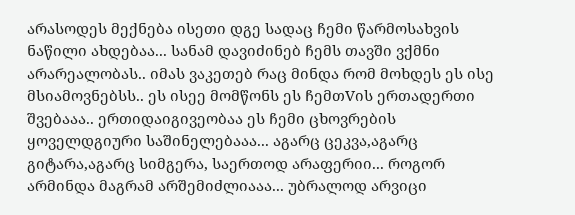არასოდეს მექნება ისეთი დგე სადაც ჩემი წარმოსახვის ნაწილი ახდებაა... სანამ დავიძინებ ჩემს თავში ვქმნი არარეალობას.. იმას ვაკეთებ რაც მინდა რომ მოხდეს ეს ისე მსიამოვნებსს.. ეს ისეე მომწონს ეს ჩემთVის ერთადერთი შვებააა.. ერთიდაიგივეობაა ეს ჩემი ცხოვრების ყოველდგიური საშინელებააა... აგარც ცეკვა,აგარც გიტარა,აგარც სიმგერა, საერთოდ არაფერიი... როგორ არმინდა მაგრამ არშემიძლიააა... უბრალოდ არვიცი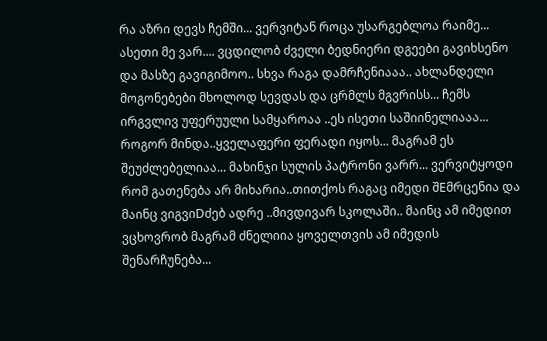რა აზრი დევს ჩემში... ვერვიტან როცა უსარგებლოა რაიმე... ასეთი მე ვარ.... ვცდილობ ძველი ბედნიერი დგეები გავიხსენო და მასზე გავიგიმოო.. სხვა რაგა დამრჩენიააა.. ახლანდელი მოგონებები მხოლოდ სევდას და ცრმლს მგვრისს... ჩემს ირგვლივ უფერუული სამყაროაა ..ეს ისეთი საშიინელიააა... როგორ მინდა..ყველაფერი ფერადი იყოს... მაგრამ ეს შეუძლებელიაა... მახინჯი სულის პატრონი ვარრ... ვერვიტყოდი რომ გათენება არ მიხარია..თითქოს რაგაც იმედი შEმრცენია და მაინც ვიგვიDძებ ადრე ..მივდივარ სკოლაში.. მაინც ამ იმედით ვცხოვრობ მაგრამ ძნელიია ყოველთვის ამ იმედის შენარჩუნება...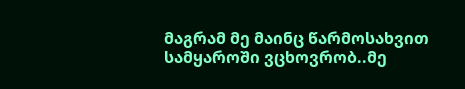მაგრამ მე მაინც წარმოსახვით სამყაროში ვცხოვრობ..მე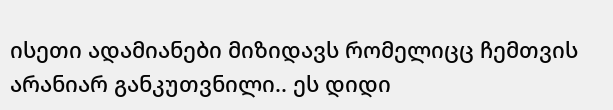ისეთი ადამიანები მიზიდავს რომელიცც ჩემთვის არანიარ განკუთვნილი.. ეს დიდი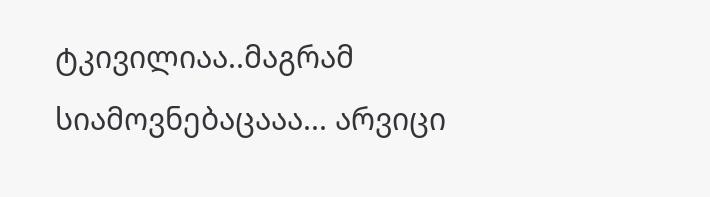ტკივილიაა..მაგრამ სიამოვნებაცააა... არვიცი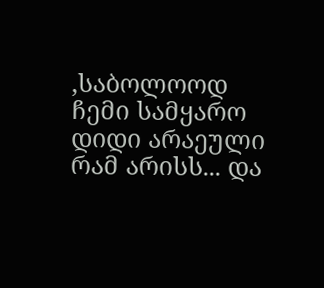,საბოლოოდ ჩემი სამყარო დიდი არაეული რამ არისს... და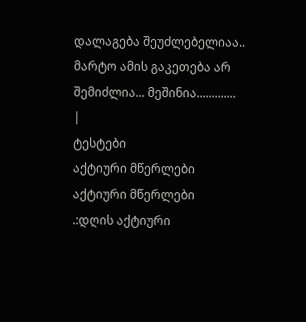დალაგება შეუძლებელიაა.. მარტო ამის გაკეთება არ შემიძლია... მეშინია.............
|
ტესტები
აქტიური მწერლები
აქტიური მწერლები
.:დღის აქტიური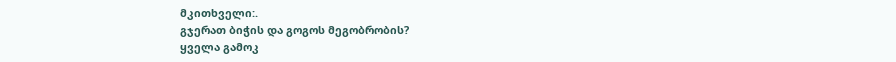მკითხველი:.
გჯერათ ბიჭის და გოგოს მეგობრობის?
ყველა გამოკ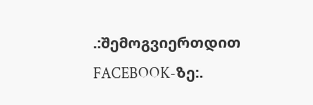.:შემოგვიერთდით FACEBOOK-ზე:.